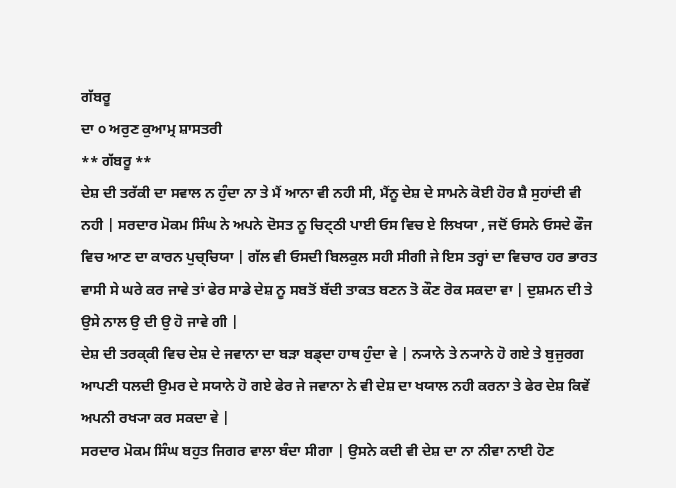ਗੱਬਰੂ
ਦਾ ੦ ਅਰੁਣ ਕੁਆਮ੍ਰ ਸ਼ਾਸਤਰੀ
** ਗੱਬਰੂ **
ਦੇਸ਼ ਦੀ ਤਰੱਕੀ ਦਾ ਸਵਾਲ ਨ ਹੁੰਦਾ ਨਾ ਤੇ ਮੈਂ ਆਨਾ ਵੀ ਨਹੀ ਸੀ, ਮੈਂਨੂ ਦੇਸ਼ ਦੇ ਸਾਮਨੇ ਕੋਈ ਹੋਰ ਸ਼ੈ ਸੁਹਾਂਦੀ ਵੀ ਨਹੀ | ਸਰਦਾਰ ਮੋਕਮ ਸਿੰਘ ਨੇ ਅਪਨੇ ਦੋਸਤ ਨੂ ਚਿਟ੍ਠੀ ਪਾਈ ਓਸ ਵਿਚ ਏ ਲਿਖਯਾ , ਜਦੋਂ ਓਸਨੇ ਓਸਦੇ ਫੌਜ ਵਿਚ ਆਣ ਦਾ ਕਾਰਨ ਪੁਚ੍ਚਿਯਾ | ਗੱਲ ਵੀ ਓਸਦੀ ਬਿਲਕੁਲ ਸਹੀ ਸੀਗੀ ਜੇ ਇਸ ਤਰ੍ਹਾਂ ਦਾ ਵਿਚਾਰ ਹਰ ਭਾਰਤ ਵਾਸੀ ਸੇ ਘਰੇ ਕਰ ਜਾਵੇ ਤਾਂ ਫੇਰ ਸਾਡੇ ਦੇਸ਼ ਨੂ ਸਬਤੋਂ ਬੱਦੀ ਤਾਕਤ ਬਣਨ ਤੋ ਕੌਣ ਰੋਕ ਸਕਦਾ ਵਾ | ਦੁਸ਼ਮਨ ਦੀ ਤੇ ਉਸੇ ਨਾਲ ਉ ਦੀ ਉ ਹੋ ਜਾਵੇ ਗੀ |
ਦੇਸ਼ ਦੀ ਤਰਕ੍ਕੀ ਵਿਚ ਦੇਸ਼ ਦੇ ਜਵਾਨਾ ਦਾ ਬੜਾ ਬਡ੍ਦਾ ਹਾਥ ਹੁੰਦਾ ਵੇ | ਨ੍ਯਾਨੇ ਤੇ ਨ੍ਯਾਨੇ ਹੋ ਗਏ ਤੇ ਬੁਜੁਰਗ ਆਪਣੀ ਧਲਦੀ ਉਮਰ ਦੇ ਸਯਾਨੇ ਹੋ ਗਏ ਫੇਰ ਜੇ ਜਵਾਨਾ ਨੇ ਵੀ ਦੇਸ਼ ਦਾ ਖਯਾਲ ਨਹੀ ਕਰਨਾ ਤੇ ਫੇਰ ਦੇਸ਼ ਕਿਵੇਂ ਅਪਨੀ ਰਖ੍ਯਾ ਕਰ ਸਕਦਾ ਵੇ |
ਸਰਦਾਰ ਮੋਕਮ ਸਿੰਘ ਬਹੁਤ ਜਿਗਰ ਵਾਲਾ ਬੰਦਾ ਸੀਗਾ | ਉਸਨੇ ਕਦੀ ਵੀ ਦੇਸ਼ ਦਾ ਨਾ ਨੀਵਾ ਨਾਈ ਹੋਣ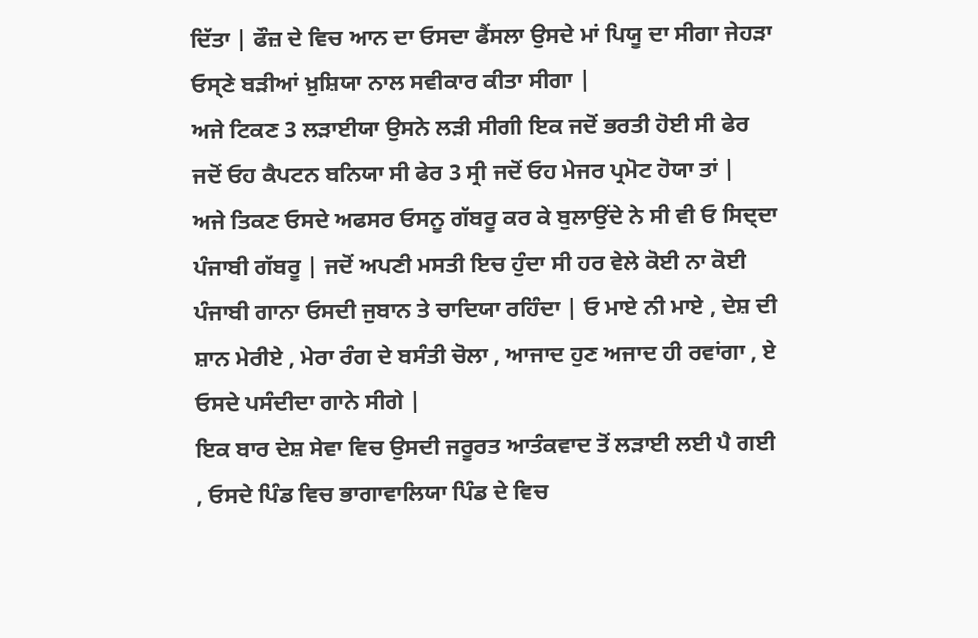ਦਿੱਤਾ | ਫੌਜ਼ ਦੇ ਵਿਚ ਆਨ ਦਾ ਓਸਦਾ ਫੈਂਸਲਾ ਉਸਦੇ ਮਾਂ ਪਿਯੂ ਦਾ ਸੀਗਾ ਜੇਹੜਾ ਓਸ੍ਣੇ ਬੜੀਆਂ ਖ਼ੁਸ਼ਿਯਾ ਨਾਲ ਸਵੀਕਾਰ ਕੀਤਾ ਸੀਗਾ |
ਅਜੇ ਟਿਕਣ 3 ਲੜਾਈਯਾ ਉਸਨੇ ਲੜੀ ਸੀਗੀ ਇਕ ਜਦੋਂ ਭਰਤੀ ਹੋਈ ਸੀ ਫੇਰ ਜਦੋਂ ਓਹ ਕੈਪਟਨ ਬਨਿਯਾ ਸੀ ਫੇਰ 3 ਸ੍ਰੀ ਜਦੋਂ ਓਹ ਮੇਜਰ ਪ੍ਰਮੋਟ ਹੋਯਾ ਤਾਂ |
ਅਜੇ ਤਿਕਣ ਓਸਦੇ ਅਫਸਰ ਓਸਨੂ ਗੱਬਰੂ ਕਰ ਕੇ ਬੁਲਾਉਂਦੇ ਨੇ ਸੀ ਵੀ ਓ ਸਿਦ੍ਦਾ ਪੰਜਾਬੀ ਗੱਬਰੂ | ਜਦੋਂ ਅਪਣੀ ਮਸਤੀ ਇਚ ਹੁੰਦਾ ਸੀ ਹਰ ਵੇਲੇ ਕੋਈ ਨਾ ਕੋਈ ਪੰਜਾਬੀ ਗਾਨਾ ਓਸਦੀ ਜੁਬਾਨ ਤੇ ਚਾਦਿਯਾ ਰਹਿੰਦਾ | ਓ ਮਾਏ ਨੀ ਮਾਏ , ਦੇਸ਼ ਦੀ ਸ਼ਾਨ ਮੇਰੀਏ , ਮੇਰਾ ਰੰਗ ਦੇ ਬਸੰਤੀ ਚੋਲਾ , ਆਜਾਦ ਹੁਣ ਅਜਾਦ ਹੀ ਰਵਾਂਗਾ , ਏ ਓਸਦੇ ਪਸੰਦੀਦਾ ਗਾਨੇ ਸੀਗੇ |
ਇਕ ਬਾਰ ਦੇਸ਼ ਸੇਵਾ ਵਿਚ ਉਸਦੀ ਜਰੂਰਤ ਆਤੰਕਵਾਦ ਤੋਂ ਲੜਾਈ ਲਈ ਪੈ ਗਈ , ਓਸਦੇ ਪਿੰਡ ਵਿਚ ਭਾਗਾਵਾਲਿਯਾ ਪਿੰਡ ਦੇ ਵਿਚ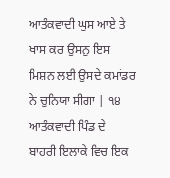ਆਤੰਕਵਾਦੀ ਘੁਸ ਆਏ ਤੇ ਖਾਸ ਕਰ ਉਸਨੁ ਇਸ ਮਿਸ਼ਨ ਲਈ ਉਸਦੇ ਕਮਾਂਡਰ ਨੇ ਚੁਨਿਯਾ ਸੀਗਾ | ੧੪ ਆਤੰਕਵਾਦੀ ਪਿੰਡ ਦੇ ਬਾਹਰੀ ਇਲਾਕੇ ਵਿਚ ਇਕ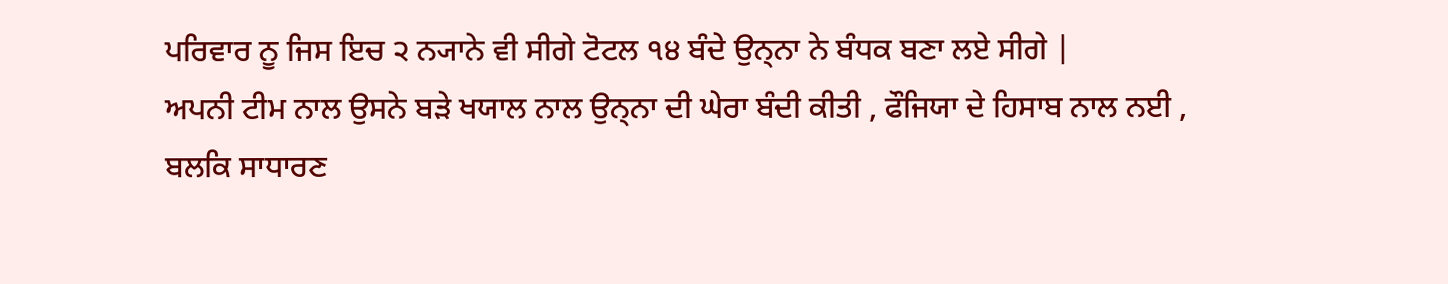ਪਰਿਵਾਰ ਨੂ ਜਿਸ ਇਚ ੨ ਨ੍ਯਾਨੇ ਵੀ ਸੀਗੇ ਟੋਟਲ ੧੪ ਬੰਦੇ ਉਨ੍ਨਾ ਨੇ ਬੰਧਕ ਬਣਾ ਲਏ ਸੀਗੇ |
ਅਪਨੀ ਟੀਮ ਨਾਲ ਉਸਨੇ ਬੜੇ ਖਯਾਲ ਨਾਲ ਉਨ੍ਨਾ ਦੀ ਘੇਰਾ ਬੰਦੀ ਕੀਤੀ , ਫੌਜਿਯਾ ਦੇ ਹਿਸਾਬ ਨਾਲ ਨਈ , ਬਲਕਿ ਸਾਧਾਰਣ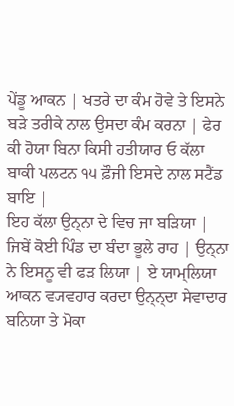ਪੇਂਡੂ ਆਕਨ | ਖਤਰੇ ਦਾ ਕੰਮ ਹੋਵੇ ਤੇ ਇਸਨੇ ਬੜੇ ਤਰੀਕੇ ਨਾਲ ਉਸਦਾ ਕੰਮ ਕਰਨਾ | ਫੇਰ ਕੀ ਹੋਯਾ ਬਿਨਾ ਕਿਸੀ ਹਤੀਯਾਰ ਓ ਕੱਲਾ ਬਾਕੀ ਪਲਟਨ ੧੫ ਫ਼ੌਜੀ ਇਸਦੇ ਨਾਲ ਸਟੈਂਡ ਬਾਇ |
ਇਹ ਕੱਲਾ ਉਨ੍ਨਾ ਦੇ ਵਿਚ ਜਾ ਬੜਿਯਾ | ਜਿਬੇਂ ਕੋਈ ਪਿੰਡ ਦਾ ਬੰਦਾ ਭੂਲੇ ਰਾਹ | ਉਨ੍ਨਾ ਨੇ ਇਸਨੂ ਵੀ ਫੜ ਲਿਯਾ | ਏ ਯਾਮ੍ਲਿਯਾ ਆਕਨ ਵ੍ਯਵਹਾਰ ਕਰਦਾ ਉਨ੍ਨ੍ਦਾ ਸੇਵਾਦਾਰ ਬਨਿਯਾ ਤੇ ਮੋਕਾ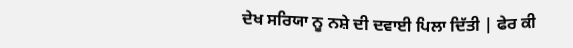ਦੇਖ ਸਰਿਯਾ ਨੂ ਨਸ਼ੇ ਦੀ ਦਵਾਈ ਪਿਲਾ ਦਿੱਤੀ | ਫੇਰ ਕੀ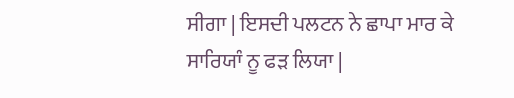ਸੀਗਾ | ਇਸਦੀ ਪਲਟਨ ਨੇ ਛਾਪਾ ਮਾਰ ਕੇ ਸਾਰਿਯਾੰ ਨੂ ਫੜ ਲਿਯਾ |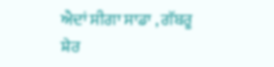ਐਦਾਂ ਸੀਗਾ ਸਾਡਾ , ਗੱਬਰੂ ਸ਼ੇਰ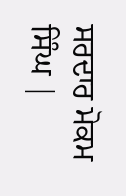ਸਰਦਾਰ ਮੋਕਮ ਸਿੰਘ |